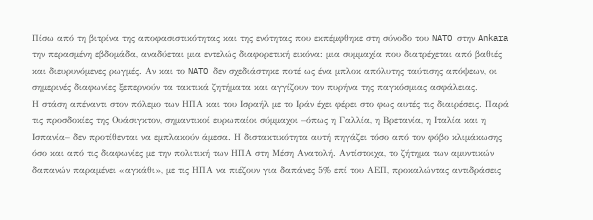Πίσω από τη βιτρίνα της αποφασιστικότητας και της ενότητας που εκπέμφθηκε στη σύνοδο του NATO στην Ankara την περασμένη εβδομάδα, αναδύεται μια εντελώς διαφορετική εικόνα: μια συμμαχία που διατρέχεται από βαθιές και διευρυνόμενες ρωγμές. Αν και το NATO δεν σχεδιάστηκε ποτέ ως ένα μπλοκ απόλυτης ταύτισης απόψεων, οι σημερινές διαφωνίες ξεπερνούν τα τακτικά ζητήματα και αγγίζουν τον πυρήνα της παγκόσμιας ασφάλειας.
Η στάση απέναντι στον πόλεμο των ΗΠΑ και του Ισραήλ με το Ιράν έχει φέρει στο φως αυτές τις διαιρέσεις. Παρά τις προσδοκίες της Ουάσιγκτον, σημαντικοί ευρωπαίοι σύμμαχοι –όπως η Γαλλία, η Βρετανία, η Ιταλία και η Ισπανία– δεν προτίθενται να εμπλακούν άμεσα. Η διστακτικότητα αυτή πηγάζει τόσο από τον φόβο κλιμάκωσης όσο και από τις διαφωνίες με την πολιτική των ΗΠΑ στη Μέση Ανατολή. Αντίστοιχα, το ζήτημα των αμυντικών δαπανών παραμένει «αγκάθι», με τις ΗΠΑ να πιέζουν για δαπάνες 5% επί του ΑΕΠ, προκαλώντας αντιδράσεις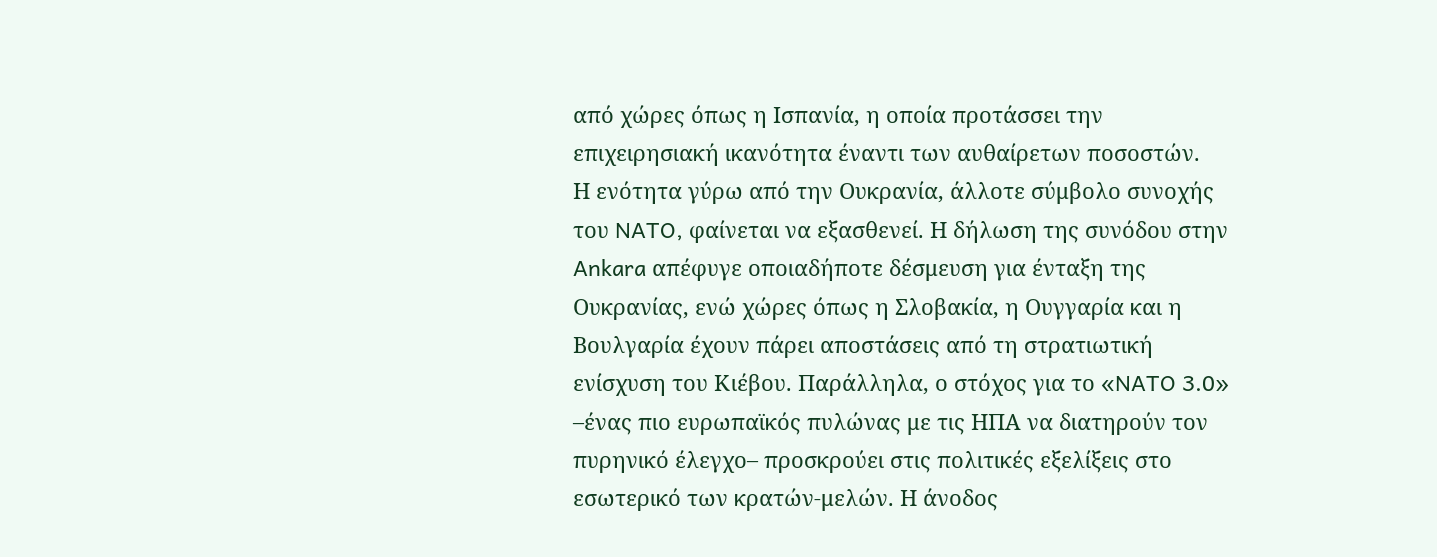από χώρες όπως η Ισπανία, η οποία προτάσσει την επιχειρησιακή ικανότητα έναντι των αυθαίρετων ποσοστών.
Η ενότητα γύρω από την Ουκρανία, άλλοτε σύμβολο συνοχής του NATO, φαίνεται να εξασθενεί. Η δήλωση της συνόδου στην Ankara απέφυγε οποιαδήποτε δέσμευση για ένταξη της Ουκρανίας, ενώ χώρες όπως η Σλοβακία, η Ουγγαρία και η Βουλγαρία έχουν πάρει αποστάσεις από τη στρατιωτική ενίσχυση του Κιέβου. Παράλληλα, ο στόχος για το «NATO 3.0» –ένας πιο ευρωπαϊκός πυλώνας με τις ΗΠΑ να διατηρούν τον πυρηνικό έλεγχο– προσκρούει στις πολιτικές εξελίξεις στο εσωτερικό των κρατών-μελών. Η άνοδος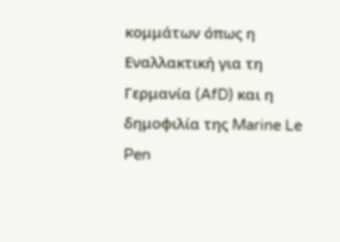κομμάτων όπως η Εναλλακτική για τη Γερμανία (AfD) και η δημοφιλία της Marine Le Pen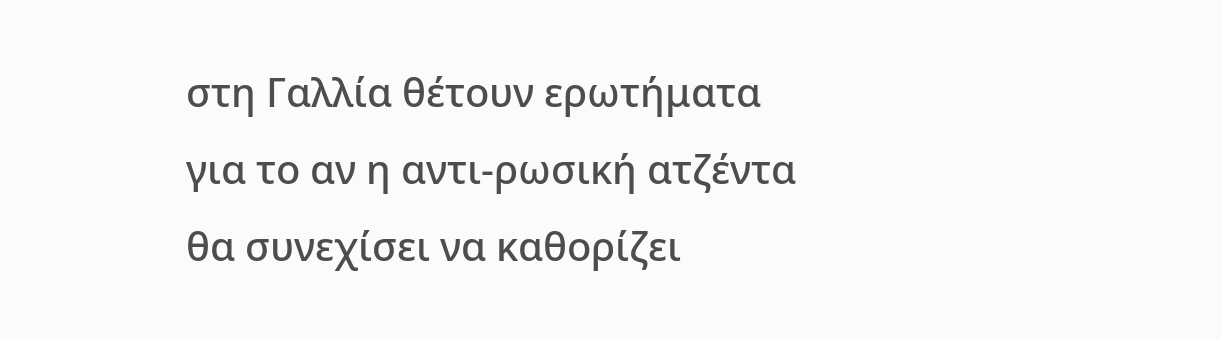στη Γαλλία θέτουν ερωτήματα για το αν η αντι-ρωσική ατζέντα θα συνεχίσει να καθορίζει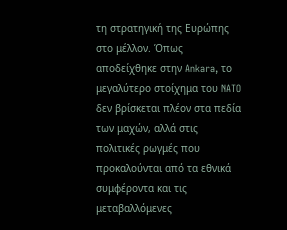τη στρατηγική της Ευρώπης στο μέλλον. Όπως αποδείχθηκε στην Ankara, το μεγαλύτερο στοίχημα του NATO δεν βρίσκεται πλέον στα πεδία των μαχών, αλλά στις πολιτικές ρωγμές που προκαλούνται από τα εθνικά συμφέροντα και τις μεταβαλλόμενες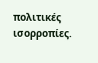πολιτικές ισορροπίες.